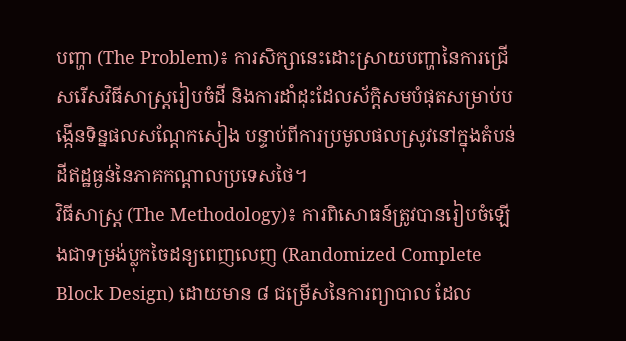បញ្ហា (The Problem)៖ ការសិក្សានេះដោះស្រាយបញ្ហានៃការជ្រើសរើសវិធីសាស្ត្ររៀបចំដី និងការដាំដុះដែលស័ក្តិសមបំផុតសម្រាប់បង្កើនទិន្នផលសណ្តែកសៀង បន្ទាប់ពីការប្រមូលផលស្រូវនៅក្នុងតំបន់ដីឥដ្ឋធ្ងន់នៃភាគកណ្តាលប្រទេសថៃ។
វិធីសាស្ត្រ (The Methodology)៖ ការពិសោធន៍ត្រូវបានរៀបចំឡើងជាទម្រង់ប្លុកចៃដន្យពេញលេញ (Randomized Complete Block Design) ដោយមាន ៨ ជម្រើសនៃការព្យាបាល ដែល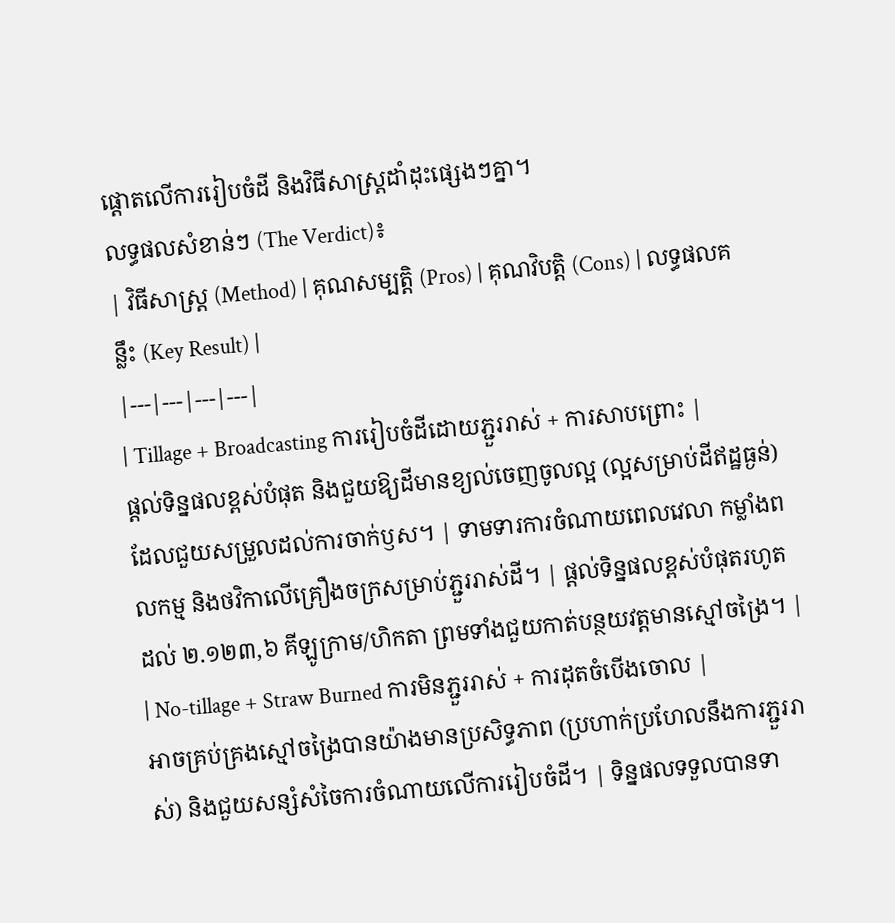ផ្តោតលើការរៀបចំដី និងវិធីសាស្ត្រដាំដុះផ្សេងៗគ្នា។
លទ្ធផលសំខាន់ៗ (The Verdict)៖
| វិធីសាស្ត្រ (Method) | គុណសម្បត្តិ (Pros) | គុណវិបត្តិ (Cons) | លទ្ធផលគន្លឹះ (Key Result) |
|---|---|---|---|
| Tillage + Broadcasting ការរៀបចំដីដោយភ្ជួររាស់ + ការសាបព្រោះ |
ផ្តល់ទិន្នផលខ្ពស់បំផុត និងជួយឱ្យដីមានខ្យល់ចេញចូលល្អ (ល្អសម្រាប់ដីឥដ្ឋធ្ងន់) ដែលជួយសម្រួលដល់ការចាក់ឫស។ | ទាមទារការចំណាយពេលវេលា កម្លាំងពលកម្ម និងថវិកាលើគ្រឿងចក្រសម្រាប់ភ្ជួររាស់ដី។ | ផ្តល់ទិន្នផលខ្ពស់បំផុតរហូតដល់ ២.១២៣,៦ គីឡូក្រាម/ហិកតា ព្រមទាំងជួយកាត់បន្ថយវត្តមានស្មៅចង្រៃ។ |
| No-tillage + Straw Burned ការមិនភ្ជួររាស់ + ការដុតចំបើងចោល |
អាចគ្រប់គ្រងស្មៅចង្រៃបានយ៉ាងមានប្រសិទ្ធភាព (ប្រហាក់ប្រហែលនឹងការភ្ជួររាស់) និងជួយសន្សំសំចៃការចំណាយលើការរៀបចំដី។ | ទិន្នផលទទួលបានទា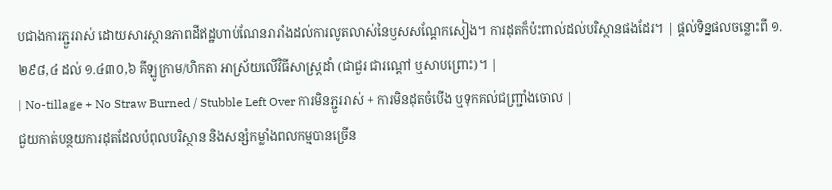បជាងការភ្ជួររាស់ ដោយសារស្ថានភាពដីឥដ្ឋហាប់ណែនរារាំងដល់ការលូតលាស់នៃឫសសណ្តែកសៀង។ ការដុតក៏ប៉ះពាល់ដល់បរិស្ថានផងដែរ។ | ផ្តល់ទិន្នផលចន្លោះពី ១.២៩៨,៤ ដល់ ១.៤៣០,៦ គីឡូក្រាម/ហិកតា អាស្រ័យលើវិធីសាស្ត្រដាំ (ជាជួរ ជារណ្តៅ ឬសាបព្រោះ)។ |
| No-tillage + No Straw Burned / Stubble Left Over ការមិនភ្ជួររាស់ + ការមិនដុតចំបើង ឬទុកគល់ជញ្ជ្រាំងចោល |
ជួយកាត់បន្ថយការដុតដែលបំពុលបរិស្ថាន និងសន្សំកម្លាំងពលកម្មបានច្រើន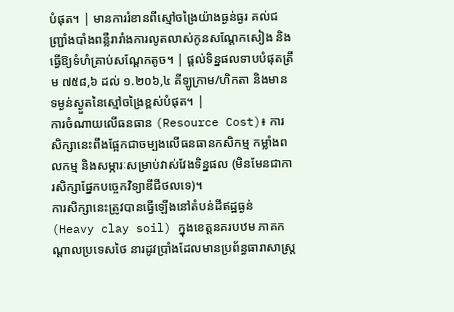បំផុត។ | មានការរំខានពីស្មៅចង្រៃយ៉ាងធ្ងន់ធ្ងរ គល់ជញ្ជ្រាំងបាំងពន្លឺរារាំងការលូតលាស់កូនសណ្តែកសៀង និងធ្វើឱ្យទំហំគ្រាប់សណ្តែកតូច។ | ផ្តល់ទិន្នផលទាបបំផុតត្រឹម ៧៥៨,៦ ដល់ ១.២០៦,៤ គីឡូក្រាម/ហិកតា និងមានទម្ងន់ស្ងួតនៃស្មៅចង្រៃខ្ពស់បំផុត។ |
ការចំណាយលើធនធាន (Resource Cost)៖ ការសិក្សានេះពឹងផ្អែកជាចម្បងលើធនធានកសិកម្ម កម្លាំងពលកម្ម និងសម្ភារៈសម្រាប់វាស់វែងទិន្នផល (មិនមែនជាការសិក្សាផ្នែកបច្ចេកវិទ្យាឌីជីថលទេ)។
ការសិក្សានេះត្រូវបានធ្វើឡើងនៅតំបន់ដីឥដ្ឋធ្ងន់ (Heavy clay soil) ក្នុងខេត្តនគរបឋម ភាគកណ្តាលប្រទេសថៃ នារដូវប្រាំងដែលមានប្រព័ន្ធធារាសាស្ត្រ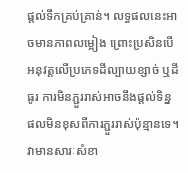ផ្តល់ទឹកគ្រប់គ្រាន់។ លទ្ធផលនេះអាចមានភាពលម្អៀង ព្រោះប្រសិនបើអនុវត្តលើប្រភេទដីល្បាយខ្សាច់ ឬដីធូរ ការមិនភ្ជួររាស់អាចនឹងផ្តល់ទិន្នផលមិនខុសពីការភ្ជួររាស់ប៉ុន្មានទេ។ វាមានសារៈសំខា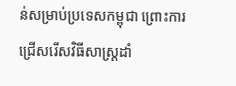ន់សម្រាប់ប្រទេសកម្ពុជា ព្រោះការជ្រើសរើសវិធីសាស្ត្រដាំ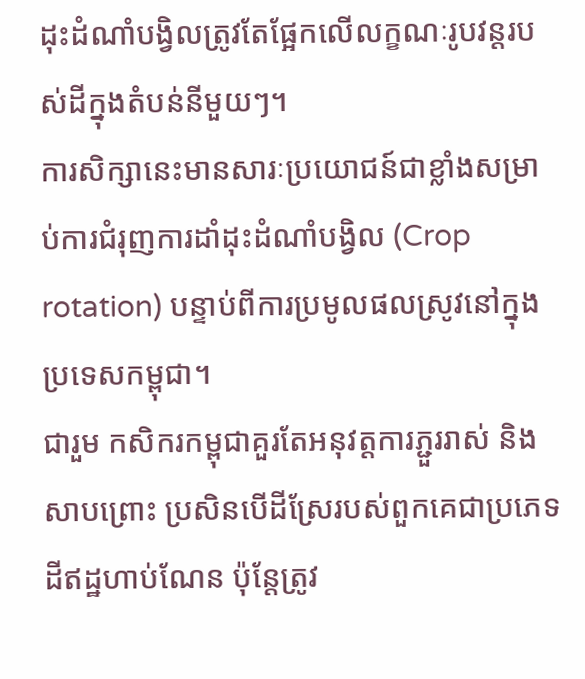ដុះដំណាំបង្វិលត្រូវតែផ្អែកលើលក្ខណៈរូបវន្តរបស់ដីក្នុងតំបន់នីមួយៗ។
ការសិក្សានេះមានសារៈប្រយោជន៍ជាខ្លាំងសម្រាប់ការជំរុញការដាំដុះដំណាំបង្វិល (Crop rotation) បន្ទាប់ពីការប្រមូលផលស្រូវនៅក្នុងប្រទេសកម្ពុជា។
ជារួម កសិករកម្ពុជាគួរតែអនុវត្តការភ្ជួររាស់ និងសាបព្រោះ ប្រសិនបើដីស្រែរបស់ពួកគេជាប្រភេទដីឥដ្ឋហាប់ណែន ប៉ុន្តែត្រូវ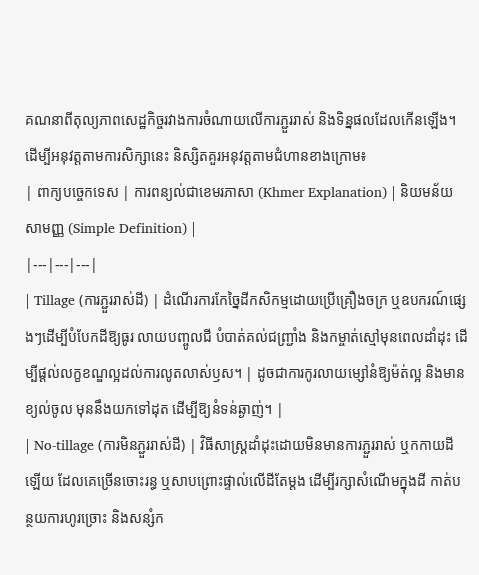គណនាពីតុល្យភាពសេដ្ឋកិច្ចរវាងការចំណាយលើការភ្ជួររាស់ និងទិន្នផលដែលកើនឡើង។
ដើម្បីអនុវត្តតាមការសិក្សានេះ និស្សិតគួរអនុវត្តតាមជំហានខាងក្រោម៖
| ពាក្យបច្ចេកទេស | ការពន្យល់ជាខេមរភាសា (Khmer Explanation) | និយមន័យសាមញ្ញ (Simple Definition) |
|---|---|---|
| Tillage (ការភ្ជួររាស់ដី) | ដំណើរការកែច្នៃដីកសិកម្មដោយប្រើគ្រឿងចក្រ ឬឧបករណ៍ផ្សេងៗដើម្បីបំបែកដីឱ្យធូរ លាយបញ្ចូលជី បំបាត់គល់ជញ្ជ្រាំង និងកម្ចាត់ស្មៅមុនពេលដាំដុះ ដើម្បីផ្តល់លក្ខខណ្ឌល្អដល់ការលូតលាស់ឫស។ | ដូចជាការកូរលាយម្សៅនំឱ្យម៉ត់ល្អ និងមានខ្យល់ចូល មុននឹងយកទៅដុត ដើម្បីឱ្យនំទន់ឆ្ងាញ់។ |
| No-tillage (ការមិនភ្ជួររាស់ដី) | វិធីសាស្ត្រដាំដុះដោយមិនមានការភ្ជួររាស់ ឬកកាយដីឡើយ ដែលគេច្រើនចោះរន្ធ ឬសាបព្រោះផ្ទាល់លើដីតែម្តង ដើម្បីរក្សាសំណើមក្នុងដី កាត់បន្ថយការហូរច្រោះ និងសន្សំក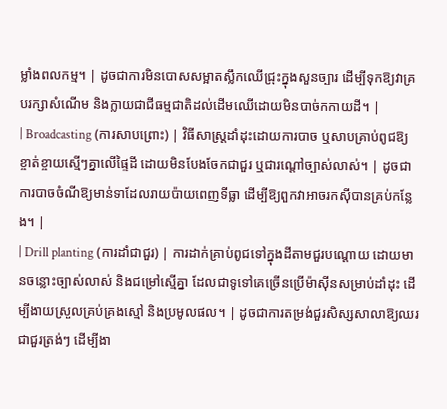ម្លាំងពលកម្ម។ | ដូចជាការមិនបោសសម្អាតស្លឹកឈើជ្រុះក្នុងសួនច្បារ ដើម្បីទុកឱ្យវាគ្របរក្សាសំណើម និងក្លាយជាជីធម្មជាតិដល់ដើមឈើដោយមិនបាច់កកាយដី។ |
| Broadcasting (ការសាបព្រោះ) | វិធីសាស្ត្រដាំដុះដោយការបាច ឬសាបគ្រាប់ពូជឱ្យខ្ចាត់ខ្ចាយស្មើៗគ្នាលើផ្ទៃដី ដោយមិនបែងចែកជាជួរ ឬជារណ្តៅច្បាស់លាស់។ | ដូចជាការបាចចំណីឱ្យមាន់ទាដែលរាយប៉ាយពេញទីធ្លា ដើម្បីឱ្យពួកវាអាចរកស៊ីបានគ្រប់កន្លែង។ |
| Drill planting (ការដាំជាជួរ) | ការដាក់គ្រាប់ពូជទៅក្នុងដីតាមជួរបណ្តោយ ដោយមានចន្លោះច្បាស់លាស់ និងជម្រៅស្មើគ្នា ដែលជាទូទៅគេច្រើនប្រើម៉ាស៊ីនសម្រាប់ដាំដុះ ដើម្បីងាយស្រួលគ្រប់គ្រងស្មៅ និងប្រមូលផល។ | ដូចជាការតម្រង់ជួរសិស្សសាលាឱ្យឈរជាជួរត្រង់ៗ ដើម្បីងា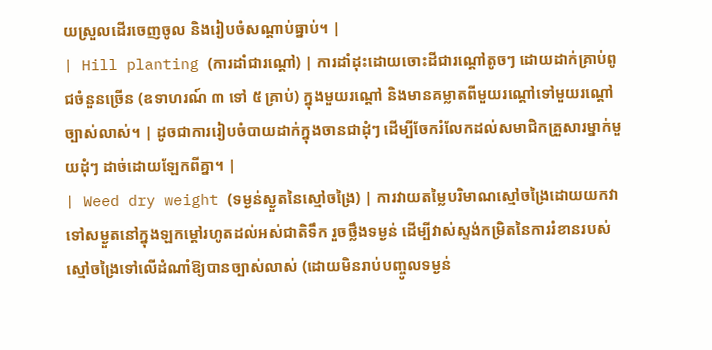យស្រួលដើរចេញចូល និងរៀបចំសណ្តាប់ធ្នាប់។ |
| Hill planting (ការដាំជារណ្តៅ) | ការដាំដុះដោយចោះដីជារណ្តៅតូចៗ ដោយដាក់គ្រាប់ពូជចំនួនច្រើន (ឧទាហរណ៍ ៣ ទៅ ៥ គ្រាប់) ក្នុងមួយរណ្តៅ និងមានគម្លាតពីមួយរណ្តៅទៅមួយរណ្តៅច្បាស់លាស់។ | ដូចជាការរៀបចំបាយដាក់ក្នុងចានជាដុំៗ ដើម្បីចែករំលែកដល់សមាជិកគ្រួសារម្នាក់មួយដុំៗ ដាច់ដោយឡែកពីគ្នា។ |
| Weed dry weight (ទម្ងន់ស្ងួតនៃស្មៅចង្រៃ) | ការវាយតម្លៃបរិមាណស្មៅចង្រៃដោយយកវាទៅសម្ងួតនៅក្នុងឡកម្តៅរហូតដល់អស់ជាតិទឹក រួចថ្លឹងទម្ងន់ ដើម្បីវាស់ស្ទង់កម្រិតនៃការរំខានរបស់ស្មៅចង្រៃទៅលើដំណាំឱ្យបានច្បាស់លាស់ (ដោយមិនរាប់បញ្ចូលទម្ងន់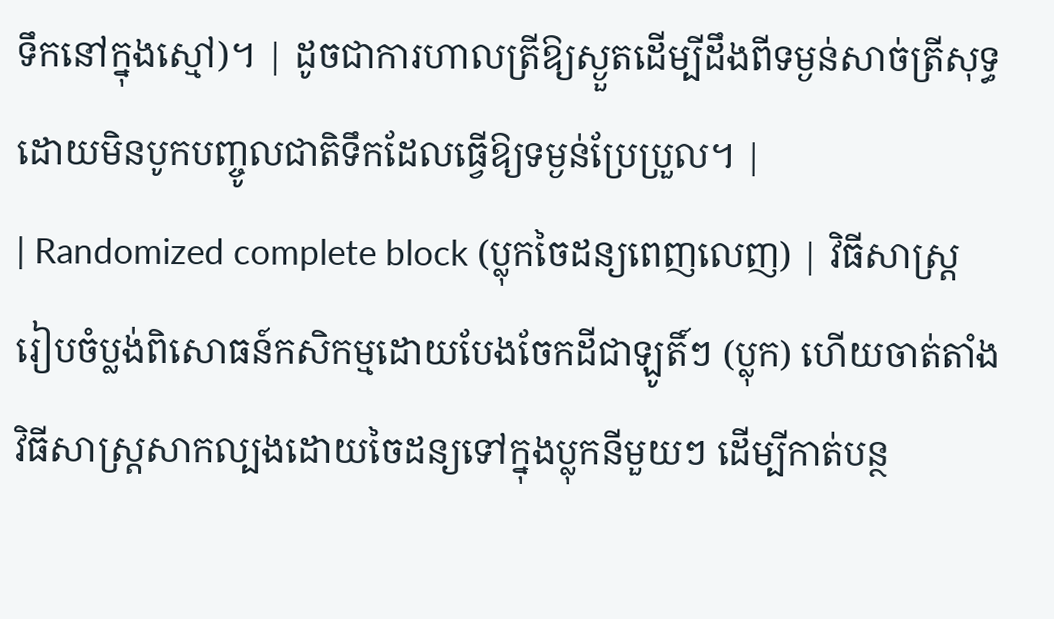ទឹកនៅក្នុងស្មៅ)។ | ដូចជាការហាលត្រីឱ្យស្ងួតដើម្បីដឹងពីទម្ងន់សាច់ត្រីសុទ្ធ ដោយមិនបូកបញ្ចូលជាតិទឹកដែលធ្វើឱ្យទម្ងន់ប្រែប្រួល។ |
| Randomized complete block (ប្លុកចៃដន្យពេញលេញ) | វិធីសាស្ត្ររៀបចំប្លង់ពិសោធន៍កសិកម្មដោយបែងចែកដីជាឡូតិ៍ៗ (ប្លុក) ហើយចាត់តាំងវិធីសាស្ត្រសាកល្បងដោយចៃដន្យទៅក្នុងប្លុកនីមួយៗ ដើម្បីកាត់បន្ថ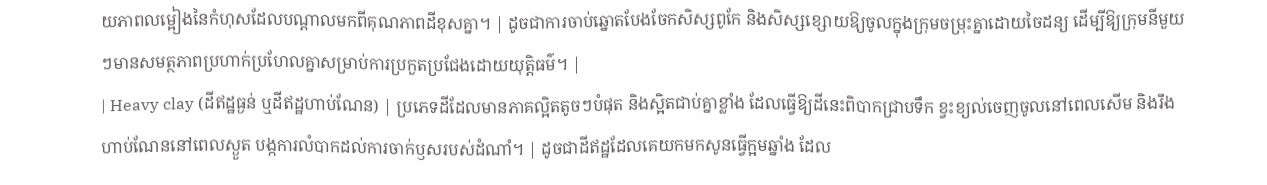យភាពលម្អៀងនៃកំហុសដែលបណ្តាលមកពីគុណភាពដីខុសគ្នា។ | ដូចជាការចាប់ឆ្នោតបែងចែកសិស្សពូកែ និងសិស្សខ្សោយឱ្យចូលក្នុងក្រុមចម្រុះគ្នាដោយចៃដន្យ ដើម្បីឱ្យក្រុមនីមួយៗមានសមត្ថភាពប្រហាក់ប្រហែលគ្នាសម្រាប់ការប្រកួតប្រជែងដោយយុត្តិធម៌។ |
| Heavy clay (ដីឥដ្ឋធ្ងន់ ឬដីឥដ្ឋហាប់ណែន) | ប្រភេទដីដែលមានភាគល្អិតតូចៗបំផុត និងស្អិតជាប់គ្នាខ្លាំង ដែលធ្វើឱ្យដីនេះពិបាកជ្រាបទឹក ខ្វះខ្យល់ចេញចូលនៅពេលសើម និងរឹងហាប់ណែននៅពេលស្ងួត បង្កការលំបាកដល់ការចាក់ឫសរបស់ដំណាំ។ | ដូចជាដីឥដ្ឋដែលគេយកមកសូនធ្វើក្អមឆ្នាំង ដែល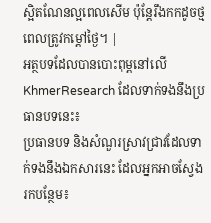ស្អិតណែនល្អពេលសើម ប៉ុន្តែរឹងកកដូចថ្មពេលត្រូវកម្តៅថ្ងៃ។ |
អត្ថបទដែលបានបោះពុម្ពនៅលើ KhmerResearch ដែលទាក់ទងនឹងប្រធានបទនេះ៖
ប្រធានបទ និងសំណួរស្រាវជ្រាវដែលទាក់ទងនឹងឯកសារនេះ ដែលអ្នកអាចស្វែងរកបន្ថែម៖